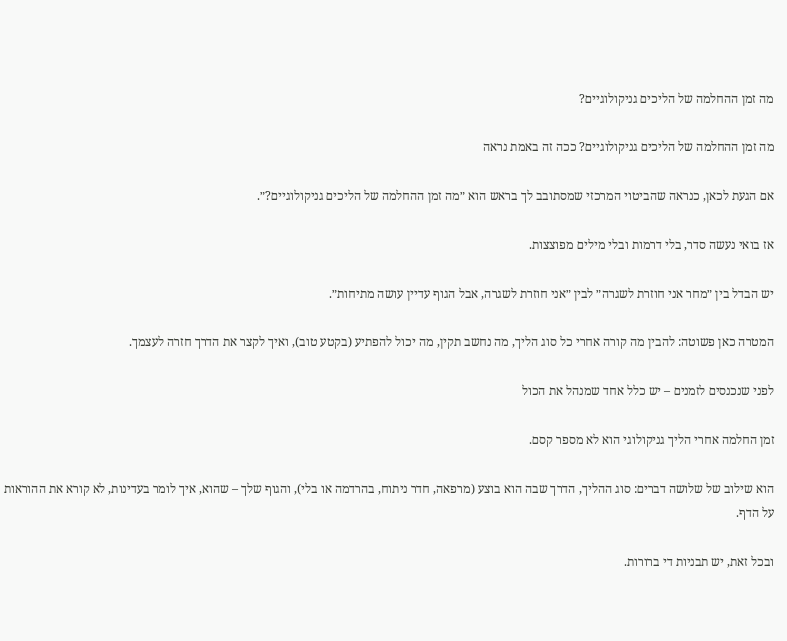מה זמן ההחלמה של הליכים גניקולוגיים?

מה זמן ההחלמה של הליכים גניקולוגיים? ככה זה באמת נראה

אם הגעת לכאן, כנראה שהביטוי המרכזי שמסתובב לך בראש הוא ״מה זמן ההחלמה של הליכים גניקולוגיים?״.

אז בואי נעשה סדר, בלי דרמות ובלי מילים מפוצצות.

יש הבדל בין ״מחר אני חוזרת לשגרה״ לבין ״אני חוזרת לשגרה, אבל הגוף עדיין עושה מתיחות״.

המטרה כאן פשוטה: להבין מה קורה אחרי כל סוג הליך, מה נחשב תקין, מה יכול להפתיע (בקטע טוב), ואיך לקצר את הדרך חזרה לעצמך.

לפני שנכנסים לזמנים – יש כלל אחד שמנהל את הכול

זמן החלמה אחרי הליך גניקולוגי הוא לא מספר קסם.

הוא שילוב של שלושה דברים: סוג ההליך, הדרך שבה הוא בוצע (מרפאה, חדר ניתוח, בהרדמה או בלי), והגוף שלך – שהוא, איך לומר בעדינות, לא קורא את ההוראות על הדף.

ובכל זאת, יש תבניות די ברורות.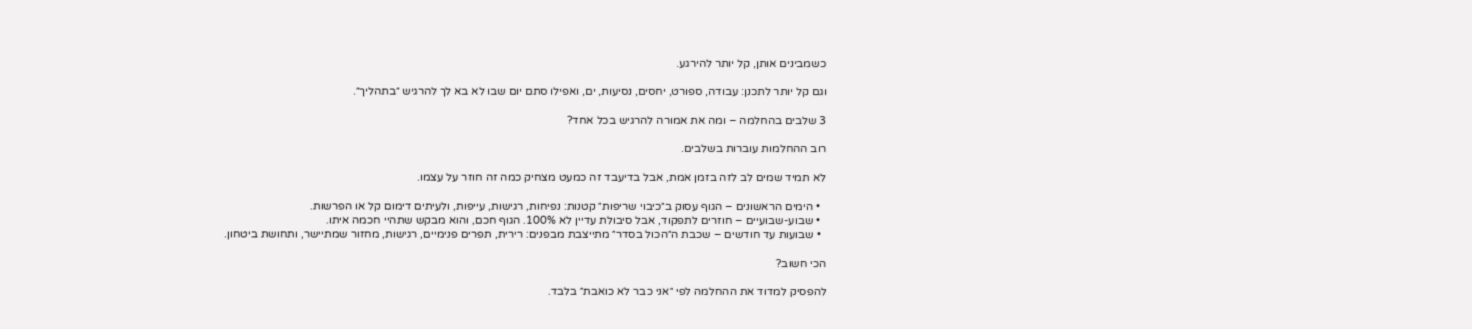כשמבינים אותן, קל יותר להירגע.

וגם קל יותר לתכנן: עבודה, ספורט, יחסים, נסיעות, ים, ואפילו סתם יום שבו לא בא לך להרגיש ״בתהליך״.

3 שלבים בהחלמה – ומה את אמורה להרגיש בכל אחד?

רוב ההחלמות עוברות בשלבים.

לא תמיד שמים לב לזה בזמן אמת, אבל בדיעבד זה כמעט מצחיק כמה זה חוזר על עצמו.

  • הימים הראשונים – הגוף עסוק ב״כיבוי שריפות״ קטנות: נפיחות, רגישות, עייפות, ולעיתים דימום קל או הפרשות.
  • שבוע-שבועיים – חוזרים לתפקוד, אבל סיבולת עדיין לא 100%. הגוף חכם, והוא מבקש שתהיי חכמה איתו.
  • שבועות עד חודשים – שכבת ה״הכול בסדר״ מתייצבת מבפנים: רירית, תפרים פנימיים, רגישות, מחזור שמתיישר, ותחושת ביטחון.

הכי חשוב?

להפסיק למדוד את ההחלמה לפי ״אני כבר לא כואבת״ בלבד.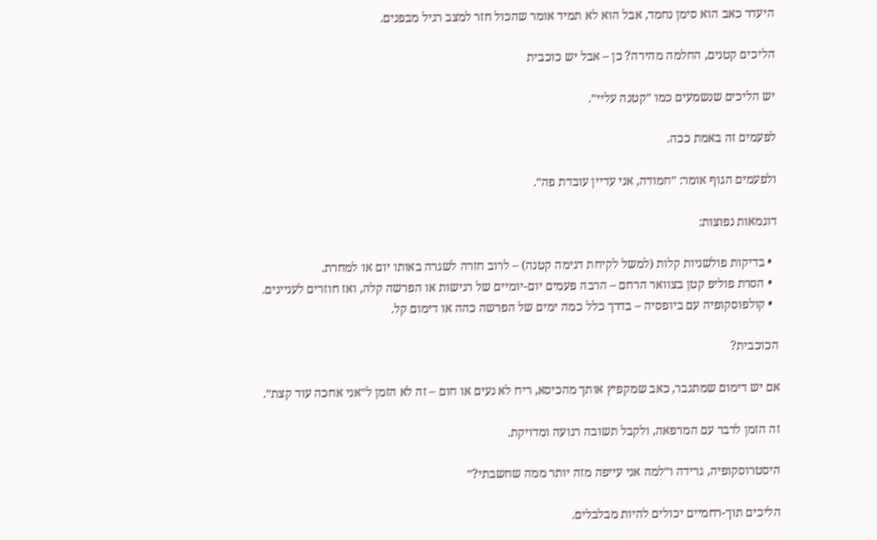היעדר כאב הוא סימן נחמד, אבל הוא לא תמיד אומר שהכול חזר למצב רגיל מבפנים.

הליכים קטנים, החלמה מהירה? כן – אבל יש כוכבית

יש הליכים שנשמעים כמו ״קטנה עליי״.

לפעמים זה באמת ככה.

ולפעמים הגוף אומר: ״חמודה, אני עדיין עובדת פה״.

דוגמאות נפוצות:

  • בדיקות פולשניות קלות (למשל לקיחת דגימה קטנה) – לרוב חזרה לשגרה באותו יום או למחרת.
  • הסרת פוליפ קטן בצוואר הרחם – הרבה פעמים יום-יומיים של רגישות או הפרשה קלה, ואז חוזרים לעניינים.
  • קולפוסקופיה עם ביופסיה – בדרך כלל כמה ימים של הפרשה כהה או דימום קל.

הכוכבית?

אם יש דימום שמתגבר, כאב שמקפיץ אותך מהכיסא, ריח לא נעים או חום – זה לא הזמן ל״אני אחכה עוד קצת״.

זה הזמן לדבר עם המרפאה, ולקבל תשובה רגועה ומדויקת.

היסטרוסקופיה, גרידה ו״למה אני עייפה מזה יותר ממה שחשבתי?״

הליכים תוך-רחמיים יכולים להיות מבלבלים.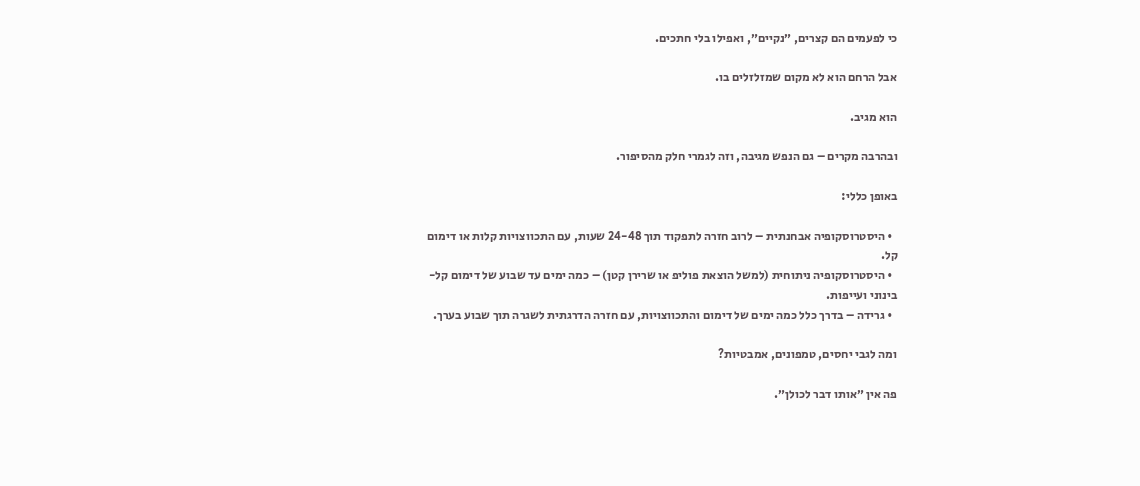כי לפעמים הם קצרים, ״נקיים״, ואפילו בלי חתכים.

אבל הרחם הוא לא מקום שמזלזלים בו.

הוא מגיב.

ובהרבה מקרים – גם הנפש מגיבה, וזה לגמרי חלק מהסיפור.

באופן כללי:

  • היסטרוסקופיה אבחנתית – לרוב חזרה לתפקוד תוך 24-48 שעות, עם התכווצויות קלות או דימום קל.
  • היסטרוסקופיה ניתוחית (למשל הוצאת פוליפ או שרירן קטן) – כמה ימים עד שבוע של דימום קל-בינוני ועייפות.
  • גרידה – בדרך כלל כמה ימים של דימום והתכווצויות, עם חזרה הדרגתית לשגרה תוך שבוע בערך.

ומה לגבי יחסים, טמפונים, אמבטיות?

פה אין ״אותו דבר לכולן״.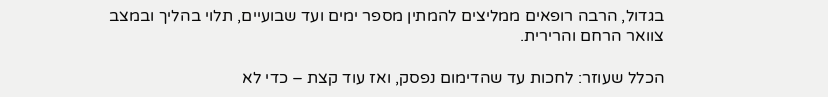בגדול, הרבה רופאים ממליצים להמתין מספר ימים ועד שבועיים, תלוי בהליך ובמצב צוואר הרחם והרירית.

הכלל שעוזר: לחכות עד שהדימום נפסק, ואז עוד קצת – כדי לא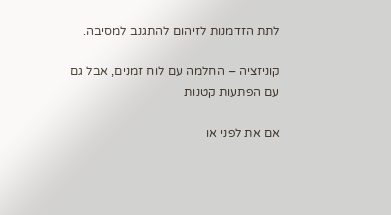לתת הזדמנות לזיהום להתגנב למסיבה.

קוניזציה – החלמה עם לוח זמנים, אבל גם עם הפתעות קטנות

אם את לפני או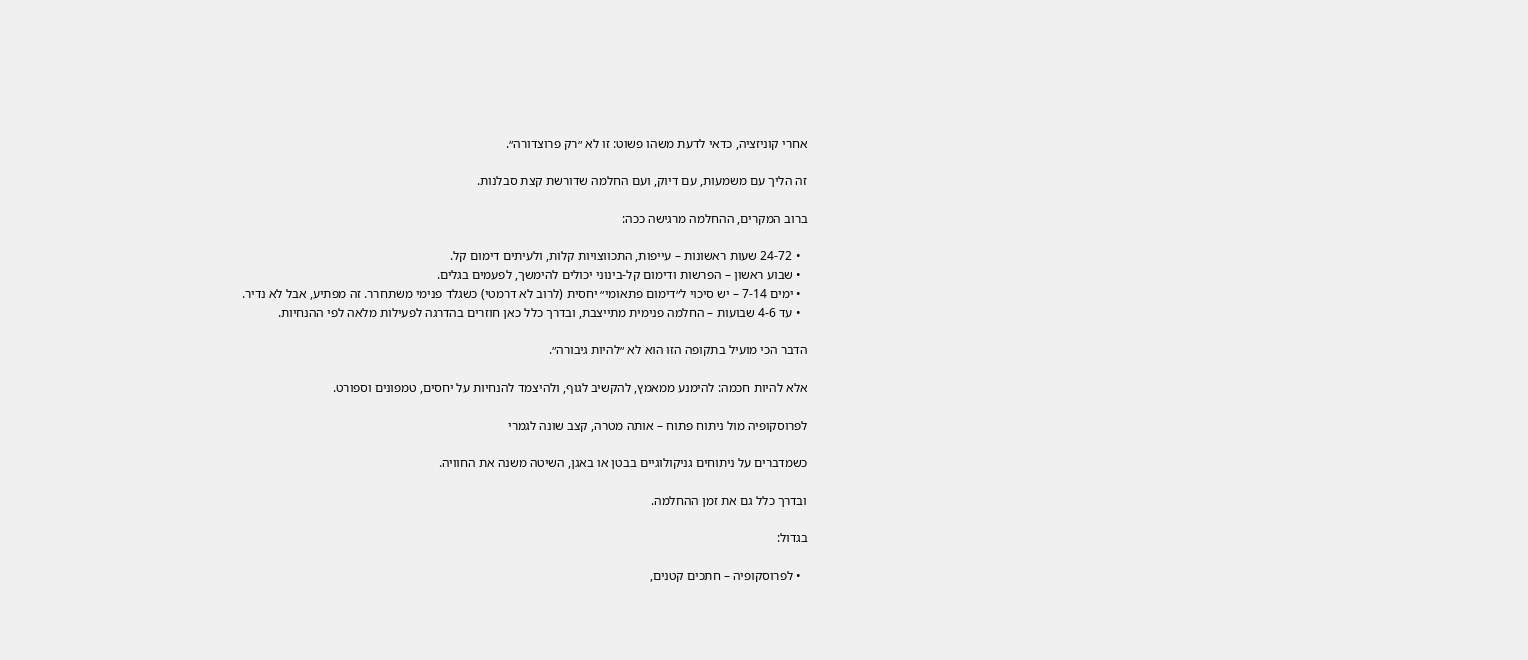אחרי קוניזציה, כדאי לדעת משהו פשוט: זו לא ״רק פרוצדורה״.

זה הליך עם משמעות, עם דיוק, ועם החלמה שדורשת קצת סבלנות.

ברוב המקרים, ההחלמה מרגישה ככה:

  • 24-72 שעות ראשונות – עייפות, התכווצויות קלות, ולעיתים דימום קל.
  • שבוע ראשון – הפרשות ודימום קל-בינוני יכולים להימשך, לפעמים בגלים.
  • ימים 7-14 – יש סיכוי ל״דימום פתאומי״ יחסית (לרוב לא דרמטי) כשגלד פנימי משתחרר. זה מפתיע, אבל לא נדיר.
  • עד 4-6 שבועות – החלמה פנימית מתייצבת, ובדרך כלל כאן חוזרים בהדרגה לפעילות מלאה לפי ההנחיות.

הדבר הכי מועיל בתקופה הזו הוא לא ״להיות גיבורה״.

אלא להיות חכמה: להימנע ממאמץ, להקשיב לגוף, ולהיצמד להנחיות על יחסים, טמפונים וספורט.

לפרוסקופיה מול ניתוח פתוח – אותה מטרה, קצב שונה לגמרי

כשמדברים על ניתוחים גניקולוגיים בבטן או באגן, השיטה משנה את החוויה.

ובדרך כלל גם את זמן ההחלמה.

בגדול:

  • לפרוסקופיה – חתכים קטנים,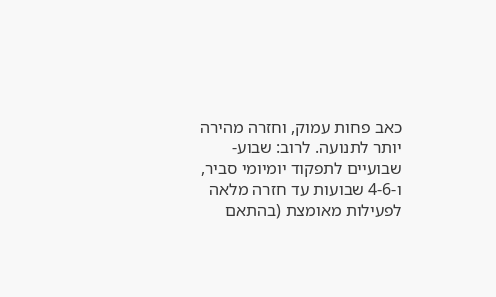כאב פחות עמוק, וחזרה מהירה יותר לתנועה. לרוב: שבוע-שבועיים לתפקוד יומיומי סביר, ו-4-6 שבועות עד חזרה מלאה לפעילות מאומצת (בהתאם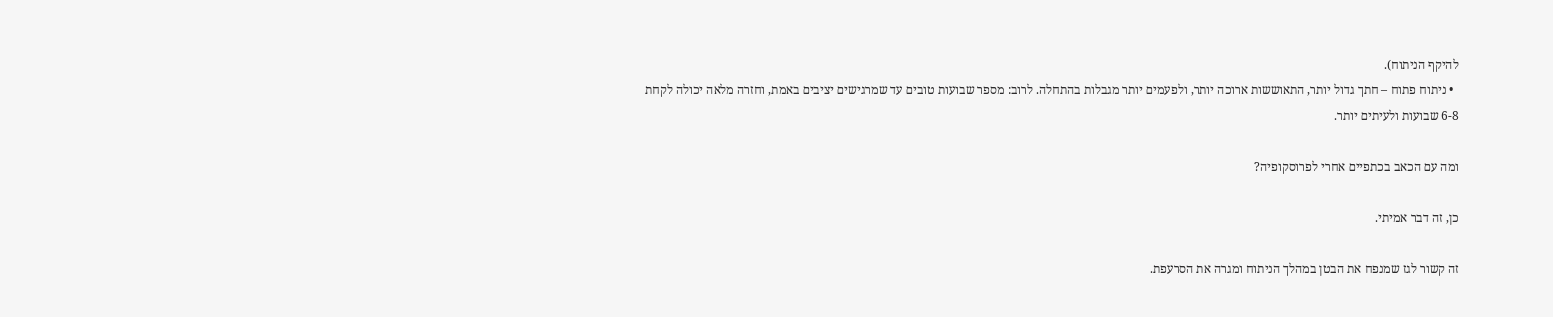להיקף הניתוח).
  • ניתוח פתוח – חתך גדול יותר, התאוששות ארוכה יותר, ולפעמים יותר מגבלות בהתחלה. לרוב: מספר שבועות טובים עד שמרגישים יציבים באמת, וחזרה מלאה יכולה לקחת 6-8 שבועות ולעיתים יותר.

ומה עם הכאב בכתפיים אחרי לפרוסקופיה?

כן, זה דבר אמיתי.

זה קשור לגז שמנפח את הבטן במהלך הניתוח ומגרה את הסרעפת.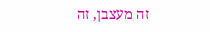זה מעצבן, זה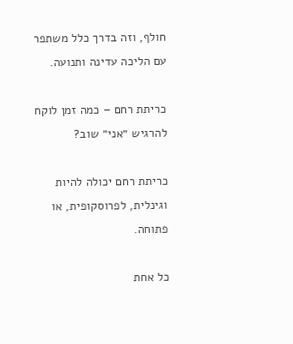חולף, וזה בדרך כלל משתפר עם הליכה עדינה ותנועה.

כריתת רחם – כמה זמן לוקח להרגיש ״אני״ שוב?

כריתת רחם יכולה להיות וגינלית, לפרוסקופית, או פתוחה.

כל אחת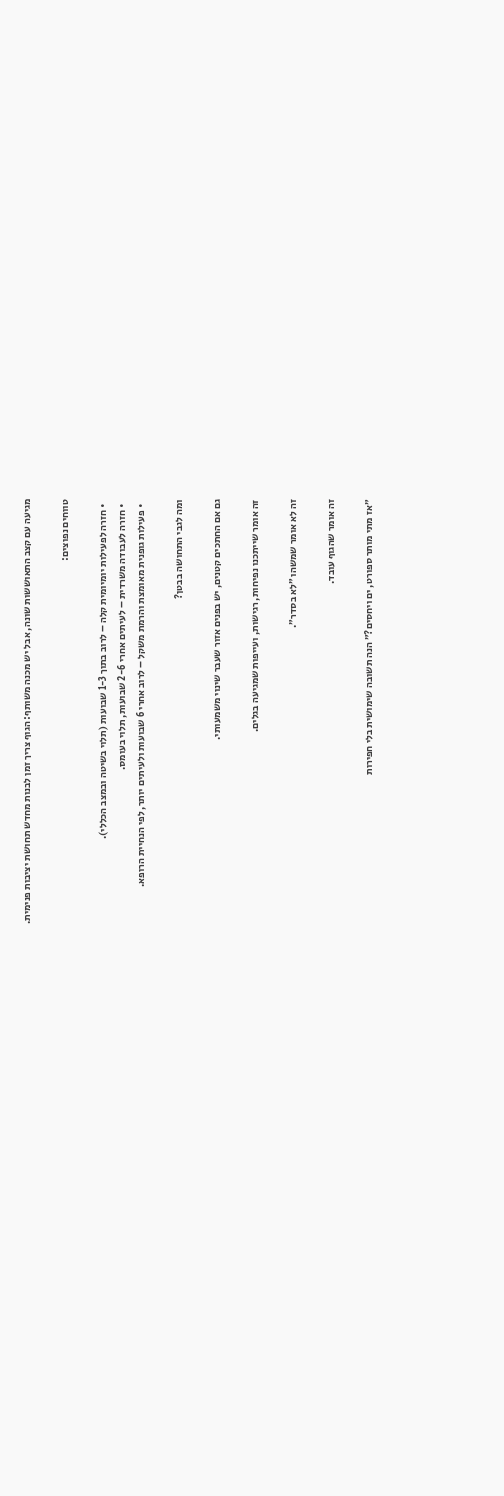מגיעה עם קצב התאוששות שונה, אבל יש מכנה משותף: הגוף צריך זמן לבנות מחדש תחושת יציבות פנימית.

טווחים נפוצים:

  • חזרה לפעילות יומיומית קלה – לרוב בתוך 1-3 שבועות (תלוי בשיטה ובמצב הכללי).
  • חזרה לעבודה משרדית – לעיתים אחרי 2-6 שבועות, תלוי בעומס.
  • פעילות גופנית מאומצת והרמת משקל – לרוב אחרי 6 שבועות ולעיתים יותר, לפי הנחיית הרופא.

ומה לגבי התחושה בבטן?

גם אם החתכים קטנים, יש בפנים אזור שעבר שינוי משמעותי.

זה אומר שייתכנו נפיחות, רגישות, ועייפות שמגיעה בגלים.

זה לא אומר שמשהו ״לא בסדר״.

זה אומר שהגוף עובד.

״אז מתי מותר ספורט, ים ויחסים?״ הנה תשובה שימושית בלי חפירות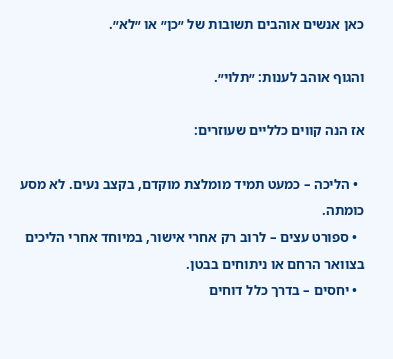כאן אנשים אוהבים תשובות של ״כן״ או ״לא״.

והגוף אוהב לענות: ״תלוי״.

אז הנה קווים כלליים שעוזרים:

  • הליכה – כמעט תמיד מומלצת מוקדם, בקצב נעים. לא מסע כומתה.
  • ספורט עצים – לרוב רק אחרי אישור, במיוחד אחרי הליכים בצוואר הרחם או ניתוחים בבטן.
  • יחסים – בדרך כלל דוחים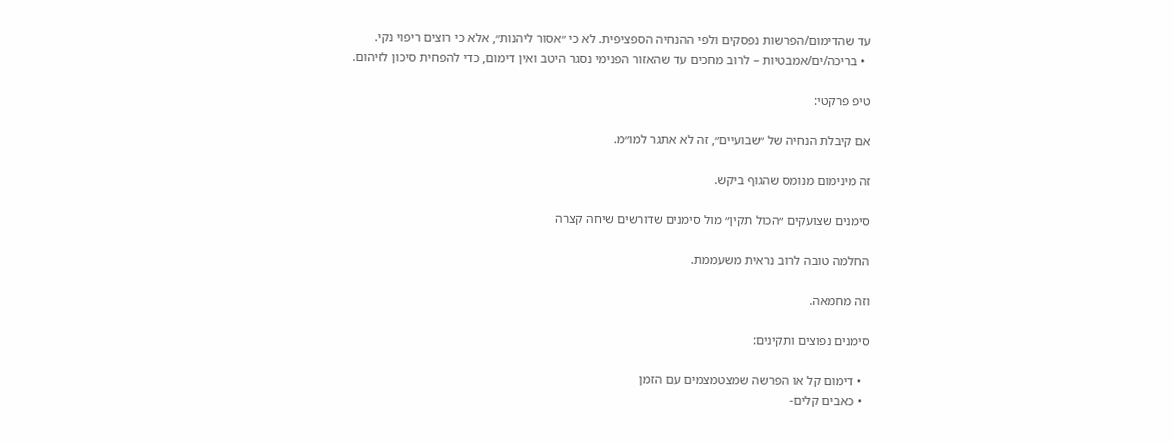עד שהדימום/הפרשות נפסקים ולפי ההנחיה הספציפית. לא כי ״אסור ליהנות״, אלא כי רוצים ריפוי נקי.
  • בריכה/ים/אמבטיות – לרוב מחכים עד שהאזור הפנימי נסגר היטב ואין דימום, כדי להפחית סיכון לזיהום.

טיפ פרקטי:

אם קיבלת הנחיה של ״שבועיים״, זה לא אתגר למו״מ.

זה מינימום מנומס שהגוף ביקש.

סימנים שצועקים ״הכול תקין״ מול סימנים שדורשים שיחה קצרה

החלמה טובה לרוב נראית משעממת.

וזה מחמאה.

סימנים נפוצים ותקינים:

  • דימום קל או הפרשה שמצטמצמים עם הזמן
  • כאבים קלים-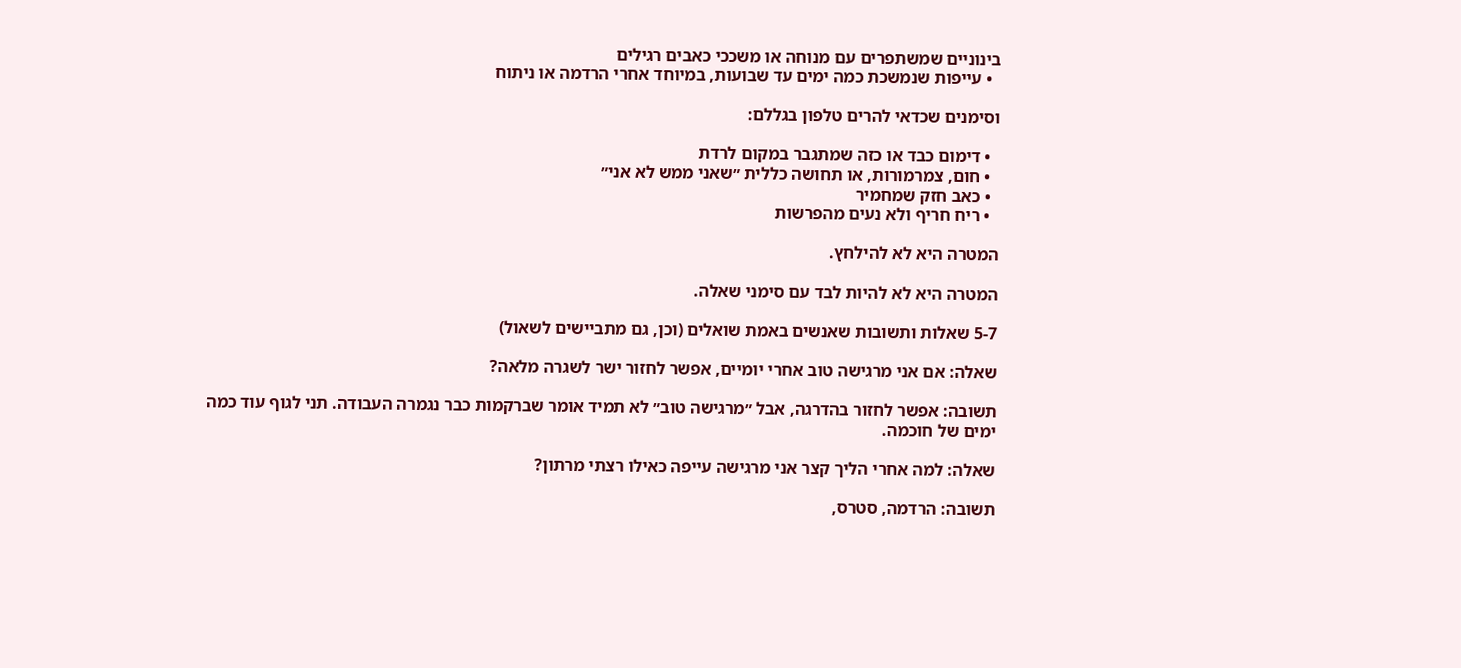בינוניים שמשתפרים עם מנוחה או משככי כאבים רגילים
  • עייפות שנמשכת כמה ימים עד שבועות, במיוחד אחרי הרדמה או ניתוח

וסימנים שכדאי להרים טלפון בגללם:

  • דימום כבד או כזה שמתגבר במקום לרדת
  • חום, צמרמורות, או תחושה כללית ״שאני ממש לא אני״
  • כאב חזק שמחמיר
  • ריח חריף ולא נעים מהפרשות

המטרה היא לא להילחץ.

המטרה היא לא להיות לבד עם סימני שאלה.

5-7 שאלות ותשובות שאנשים באמת שואלים (וכן, גם מתביישים לשאול)

שאלה: אם אני מרגישה טוב אחרי יומיים, אפשר לחזור ישר לשגרה מלאה?

תשובה: אפשר לחזור בהדרגה, אבל ״מרגישה טוב״ לא תמיד אומר שברקמות כבר נגמרה העבודה. תני לגוף עוד כמה ימים של חוכמה.

שאלה: למה אחרי הליך קצר אני מרגישה עייפה כאילו רצתי מרתון?

תשובה: הרדמה, סטרס,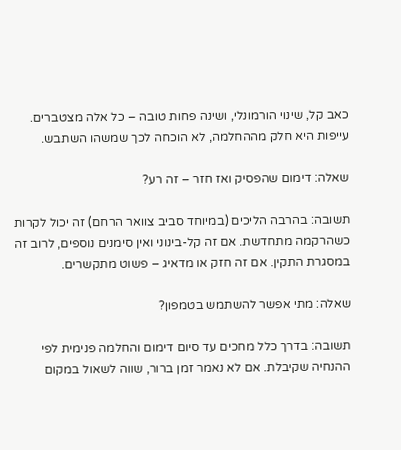כאב קל, שינוי הורמונלי, ושינה פחות טובה – כל אלה מצטברים. עייפות היא חלק מההחלמה, לא הוכחה לכך שמשהו השתבש.

שאלה: דימום שהפסיק ואז חזר – זה רע?

תשובה: בהרבה הליכים (במיוחד סביב צוואר הרחם) זה יכול לקרות כשהרקמה מתחדשת. אם זה קל-בינוני ואין סימנים נוספים, לרוב זה במסגרת התקין. אם זה חזק או מדאיג – פשוט מתקשרים.

שאלה: מתי אפשר להשתמש בטמפון?

תשובה: בדרך כלל מחכים עד סיום דימום והחלמה פנימית לפי ההנחיה שקיבלת. אם לא נאמר זמן ברור, שווה לשאול במקום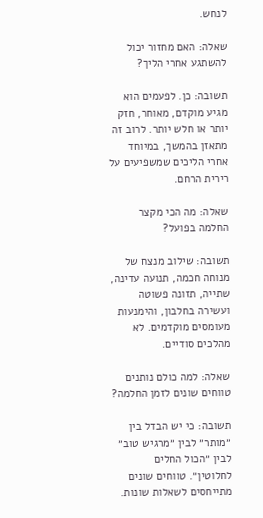לנחש.

שאלה: האם מחזור יכול להשתגע אחרי הליך?

תשובה: כן. לפעמים הוא מגיע מוקדם, מאוחר, חזק יותר או חלש יותר. לרוב זה מתאזן בהמשך, במיוחד אחרי הליכים שמשפיעים על רירית הרחם.

שאלה: מה הכי מקצר החלמה בפועל?

תשובה: שילוב מנצח של מנוחה חכמה, תנועה עדינה, שתייה, תזונה פשוטה ועשירה בחלבון, והימנעות מעומסים מוקדמים. לא מהלכים סודיים.

שאלה: למה כולם נותנים טווחים שונים לזמן החלמה?

תשובה: כי יש הבדל בין ״מותר״ לבין ״מרגיש טוב״ לבין ״הכול החלים לחלוטין״. טווחים שונים מתייחסים לשאלות שונות.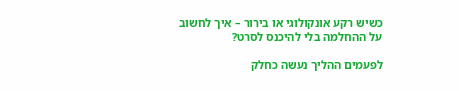כשיש רקע אונקולוגי או בירור – איך לחשוב על ההחלמה בלי להיכנס לסרט?

לפעמים ההליך נעשה כחלק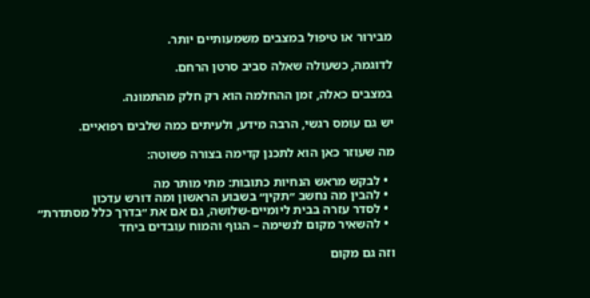מבירור או טיפול במצבים משמעותיים יותר.

לדוגמה, כשעולה שאלה סביב סרטן הרחם.

במצבים כאלה, זמן ההחלמה הוא רק חלק מהתמונה.

יש גם עומס רגשי, הרבה מידע, ולעיתים כמה שלבים רפואיים.

מה שעוזר כאן הוא לתכנן קדימה בצורה פשוטה:

  • לבקש מראש הנחיות כתובות: מתי מותר מה
  • להבין מה נחשב ״תקין״ בשבוע הראשון ומה דורש עדכון
  • לסדר עזרה בבית ליומיים-שלושה, גם אם את ״בדרך כלל מסתדרת״
  • להשאיר מקום לנשימה – הגוף והמוח עובדים ביחד

וזה גם מקום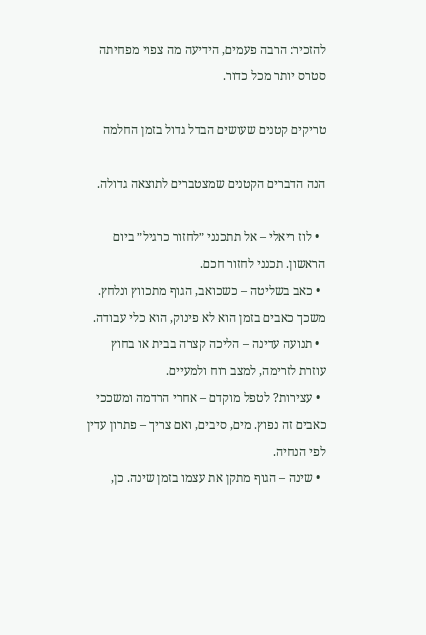להזכיר: הרבה פעמים, הידיעה מה צפוי מפחיתה סטרס יותר מכל כדור.

טריקים קטנים שעושים הבדל גדול בזמן החלמה

הנה הדברים הקטנים שמצטברים לתוצאה גדולה.

  • לוז ריאלי – אל תתכנני ״לחזור כרגיל״ ביום הראשון. תכנני לחזור חכם.
  • כאב בשליטה – כשכואב, הגוף מתכווץ ונלחץ. משכך כאבים בזמן הוא לא פינוק, הוא כלי עבודה.
  • תנועה עדינה – הליכה קצרה בבית או בחוץ עוזרת לזרימה, למצב רוח ולמעיים.
  • עצירות? לטפל מוקדם – אחרי הרדמה ומשככי כאבים זה נפוץ. מים, סיבים, ואם צריך – פתרון עדין לפי הנחיה.
  • שינה – הגוף מתקן את עצמו בזמן שינה. כן,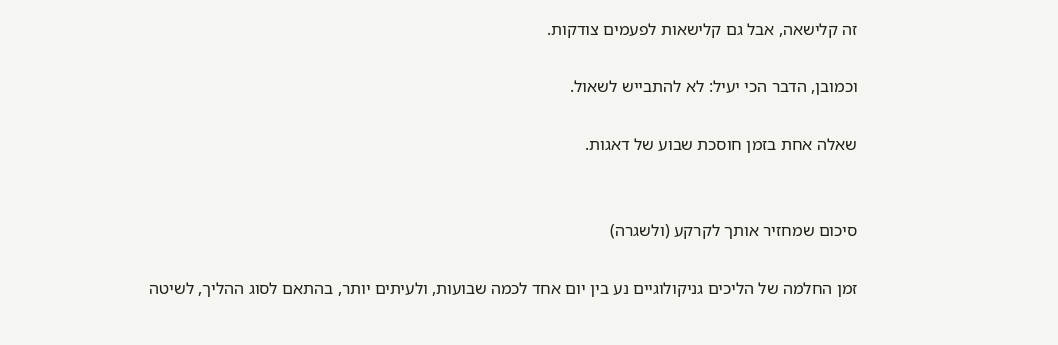זה קלישאה, אבל גם קלישאות לפעמים צודקות.

וכמובן, הדבר הכי יעיל: לא להתבייש לשאול.

שאלה אחת בזמן חוסכת שבוע של דאגות.


סיכום שמחזיר אותך לקרקע (ולשגרה)

זמן החלמה של הליכים גניקולוגיים נע בין יום אחד לכמה שבועות, ולעיתים יותר, בהתאם לסוג ההליך, לשיטה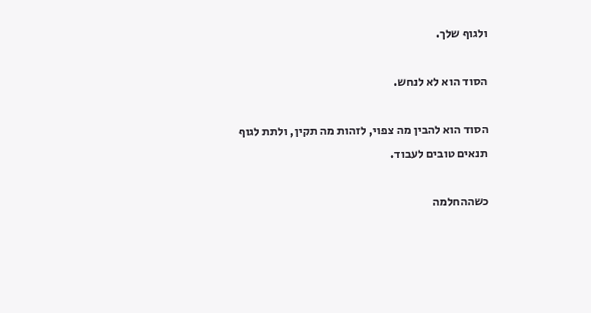ולגוף שלך.

הסוד הוא לא לנחש.

הסוד הוא להבין מה צפוי, לזהות מה תקין, ולתת לגוף תנאים טובים לעבוד.

כשההחלמה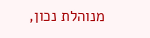מנוהלת נכון,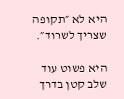היא לא ״תקופה שצריך לשרוד״.

היא פשוט עוד שלב קטן בדרך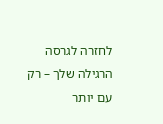לחזרה לגרסה הרגילה שלך – רק עם יותר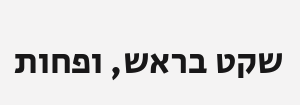שקט בראש, ופחות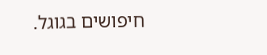חיפושים בגוגל.